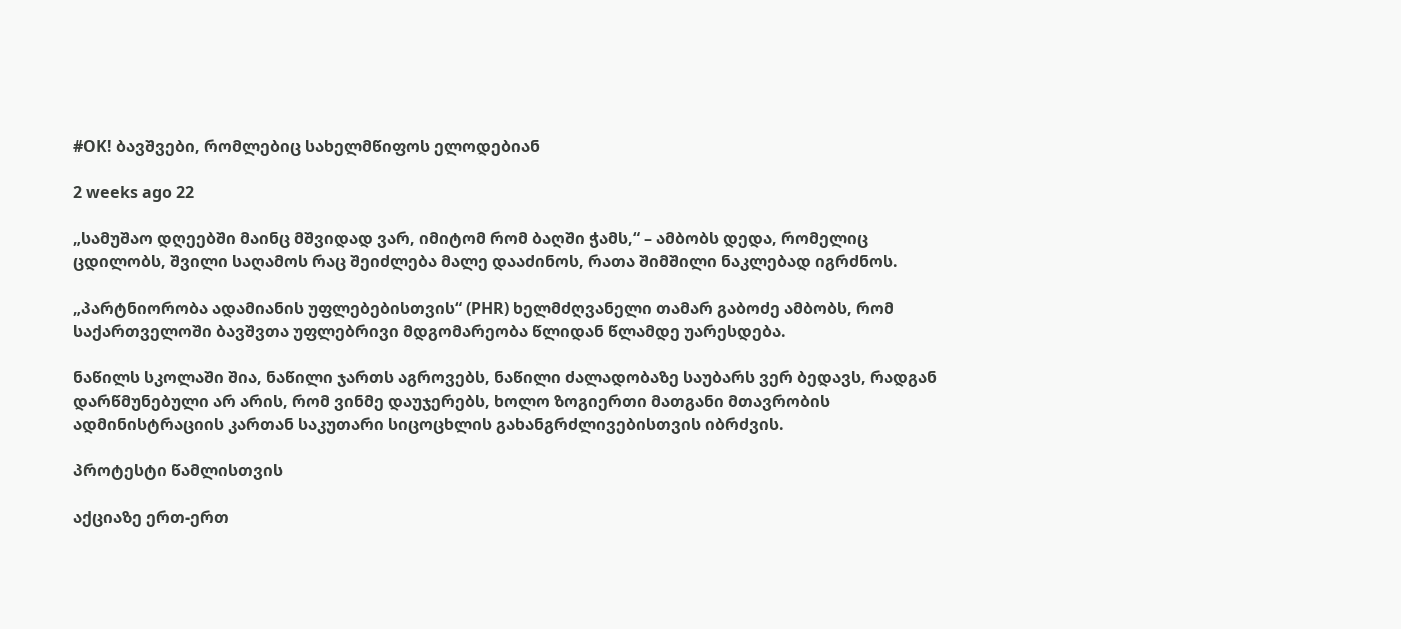#OK! ბავშვები, რომლებიც სახელმწიფოს ელოდებიან

2 weeks ago 22

„სამუშაო დღეებში მაინც მშვიდად ვარ, იმიტომ რომ ბაღში ჭამს,“ – ამბობს დედა, რომელიც ცდილობს, შვილი საღამოს რაც შეიძლება მალე დააძინოს, რათა შიმშილი ნაკლებად იგრძნოს.

„პარტნიორობა ადამიანის უფლებებისთვის“ (PHR) ხელმძღვანელი თამარ გაბოძე ამბობს, რომ საქართველოში ბავშვთა უფლებრივი მდგომარეობა წლიდან წლამდე უარესდება.

ნაწილს სკოლაში შია, ნაწილი ჯართს აგროვებს, ნაწილი ძალადობაზე საუბარს ვერ ბედავს, რადგან დარწმუნებული არ არის, რომ ვინმე დაუჯერებს, ხოლო ზოგიერთი მათგანი მთავრობის ადმინისტრაციის კართან საკუთარი სიცოცხლის გახანგრძლივებისთვის იბრძვის.

პროტესტი წამლისთვის

აქციაზე ერთ-ერთ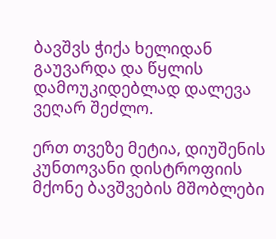ბავშვს ჭიქა ხელიდან გაუვარდა და წყლის დამოუკიდებლად დალევა ვეღარ შეძლო.

ერთ თვეზე მეტია, დიუშენის კუნთოვანი დისტროფიის მქონე ბავშვების მშობლები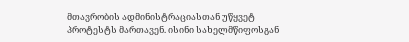მთავრობის ადმინისტრაციასთან უწყვეტ პროტესტს მართავენ. ისინი სახელმწიფოსგან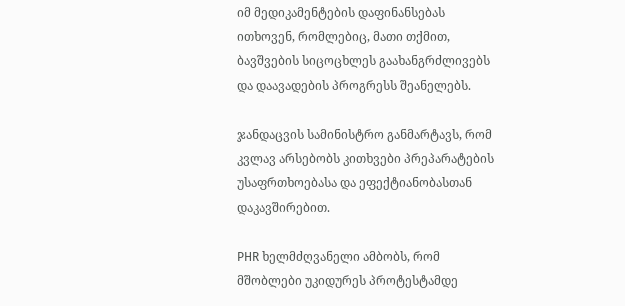იმ მედიკამენტების დაფინანსებას ითხოვენ, რომლებიც, მათი თქმით, ბავშვების სიცოცხლეს გაახანგრძლივებს და დაავადების პროგრესს შეანელებს.

ჯანდაცვის სამინისტრო განმარტავს, რომ კვლავ არსებობს კითხვები პრეპარატების უსაფრთხოებასა და ეფექტიანობასთან დაკავშირებით.

PHR ხელმძღვანელი ამბობს, რომ მშობლები უკიდურეს პროტესტამდე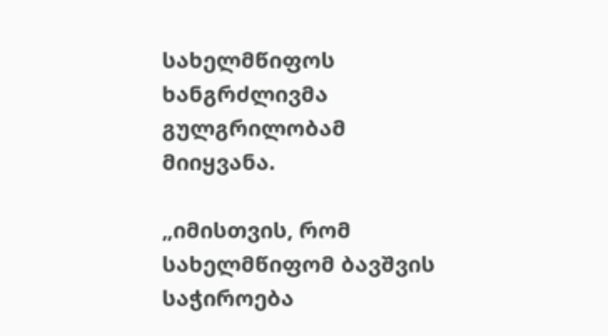სახელმწიფოს ხანგრძლივმა გულგრილობამ მიიყვანა.

„იმისთვის, რომ სახელმწიფომ ბავშვის საჭიროება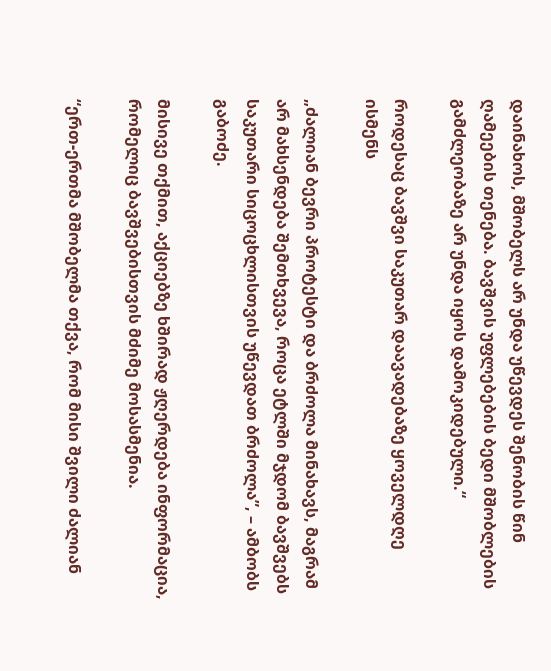დაინახოს, მშობელს არ უნდა უწევდეს შენობის წინ ღამეების თენება. ბავშვის უფლებების ბედი მშობლების გამძლეობაზე არ უნდა იყოს დამოკიდებული.“

როდესაც ბავშვი საკუთარ დაავადებაზე ყოველდღე ისმენს

„ძალიან ბევრი პროტესტი და ბრძოლა მინახავს, მაგრამ არ მახსენდება შემთხვევა, როცა ეტლში მჯდომ ბავშვებს საკუთარი სიცოცხლისთვის უწევდათ ბრძოლა”, – ამბობს გაბოძე.

მისივე თქმით, აქციებზე ხშირად ჟღერდება ინფორმაცია, რომელიც ბავშვებისთვის მძიმე მოსასმენია.

“ერთ-ერთმა მშობელმა თქვა, რომ მისი შვილი ძალიან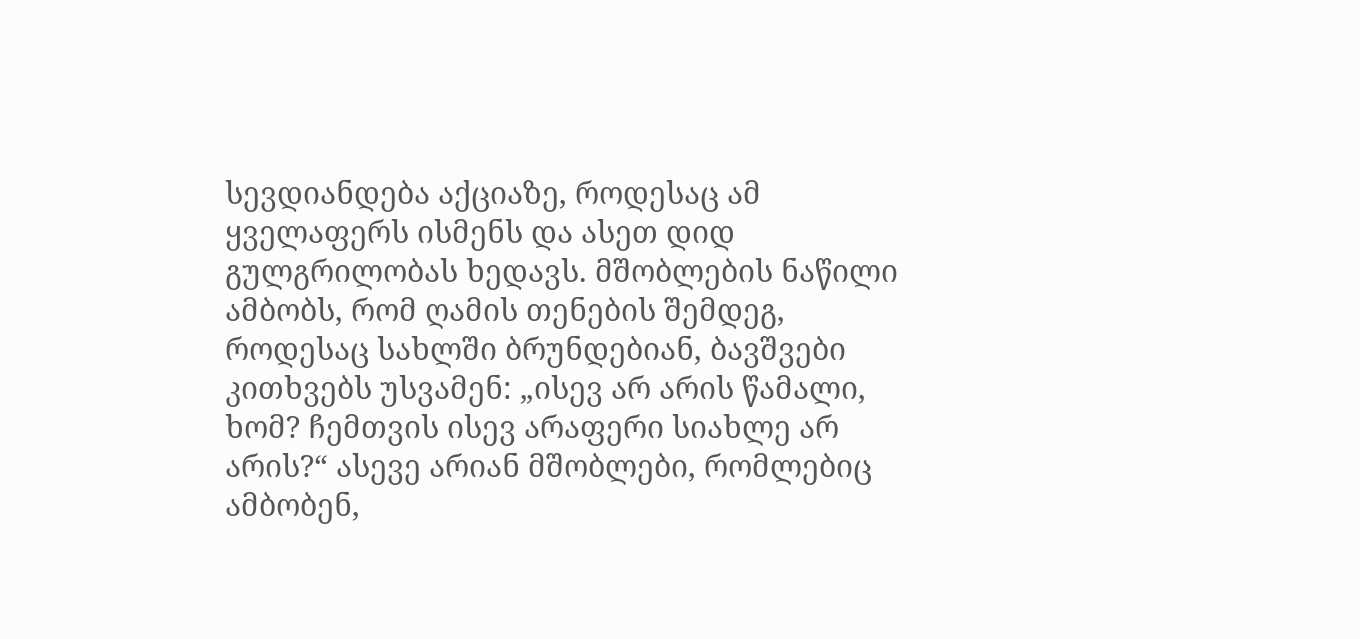სევდიანდება აქციაზე, როდესაც ამ ყველაფერს ისმენს და ასეთ დიდ გულგრილობას ხედავს. მშობლების ნაწილი ამბობს, რომ ღამის თენების შემდეგ, როდესაც სახლში ბრუნდებიან, ბავშვები კითხვებს უსვამენ: „ისევ არ არის წამალი, ხომ? ჩემთვის ისევ არაფერი სიახლე არ არის?“ ასევე არიან მშობლები, რომლებიც ამბობენ,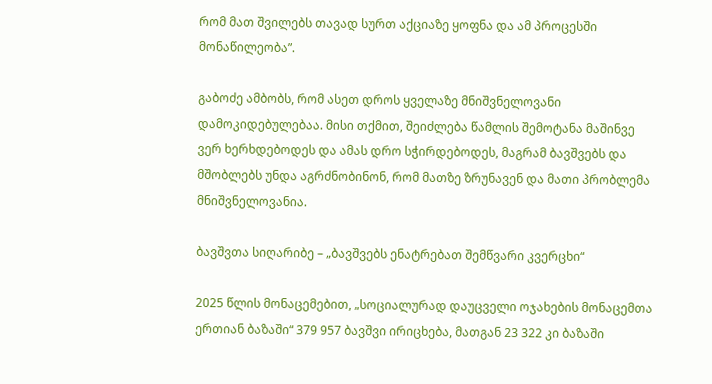რომ მათ შვილებს თავად სურთ აქციაზე ყოფნა და ამ პროცესში მონაწილეობა”.

გაბოძე ამბობს, რომ ასეთ დროს ყველაზე მნიშვნელოვანი დამოკიდებულებაა. მისი თქმით, შეიძლება წამლის შემოტანა მაშინვე ვერ ხერხდებოდეს და ამას დრო სჭირდებოდეს, მაგრამ ბავშვებს და მშობლებს უნდა აგრძნობინონ, რომ მათზე ზრუნავენ და მათი პრობლემა მნიშვნელოვანია.

ბავშვთა სიღარიბე – „ბავშვებს ენატრებათ შემწვარი კვერცხი“

2025 წლის მონაცემებით, „სოციალურად დაუცველი ოჯახების მონაცემთა ერთიან ბაზაში“ 379 957 ბავშვი ირიცხება, მათგან 23 322 კი ბაზაში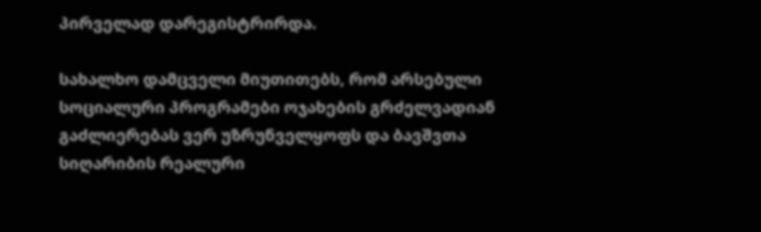პირველად დარეგისტრირდა.

სახალხო დამცველი მიუთითებს, რომ არსებული სოციალური პროგრამები ოჯახების გრძელვადიან გაძლიერებას ვერ უზრუნველყოფს და ბავშვთა სიღარიბის რეალური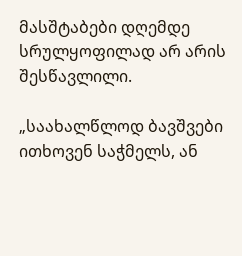მასშტაბები დღემდე სრულყოფილად არ არის შესწავლილი.

„საახალწლოდ ბავშვები ითხოვენ საჭმელს, ან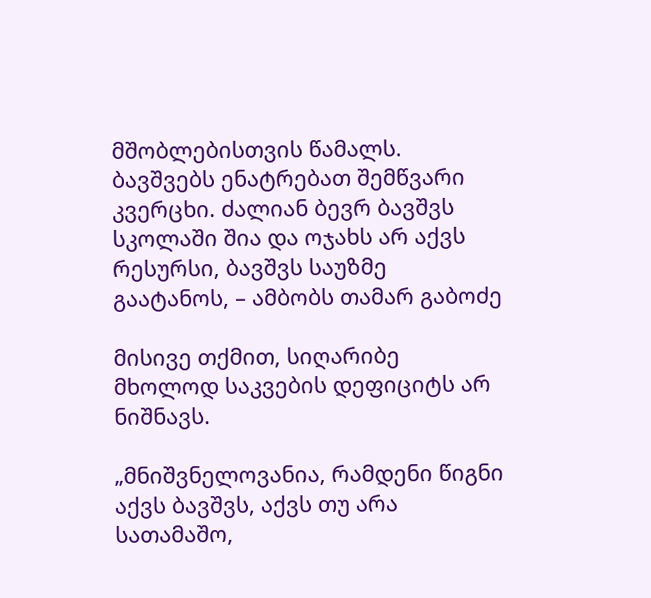მშობლებისთვის წამალს. ბავშვებს ენატრებათ შემწვარი კვერცხი. ძალიან ბევრ ბავშვს სკოლაში შია და ოჯახს არ აქვს რესურსი, ბავშვს საუზმე გაატანოს, – ამბობს თამარ გაბოძე

მისივე თქმით, სიღარიბე მხოლოდ საკვების დეფიციტს არ ნიშნავს.

„მნიშვნელოვანია, რამდენი წიგნი აქვს ბავშვს, აქვს თუ არა სათამაშო,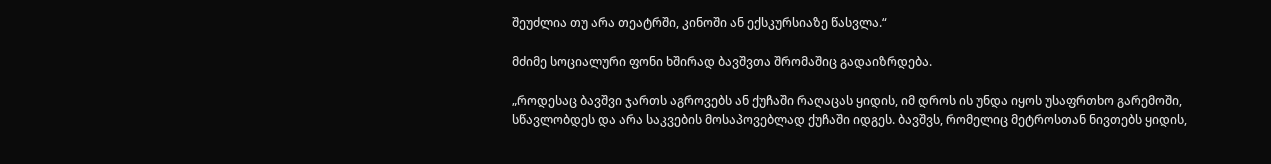შეუძლია თუ არა თეატრში, კინოში ან ექსკურსიაზე წასვლა.“

მძიმე სოციალური ფონი ხშირად ბავშვთა შრომაშიც გადაიზრდება.

„როდესაც ბავშვი ჯართს აგროვებს ან ქუჩაში რაღაცას ყიდის, იმ დროს ის უნდა იყოს უსაფრთხო გარემოში, სწავლობდეს და არა საკვების მოსაპოვებლად ქუჩაში იდგეს. ბავშვს, რომელიც მეტროსთან ნივთებს ყიდის,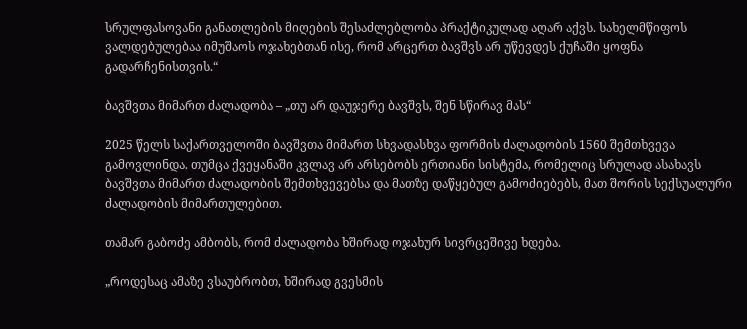სრულფასოვანი განათლების მიღების შესაძლებლობა პრაქტიკულად აღარ აქვს. სახელმწიფოს ვალდებულებაა იმუშაოს ოჯახებთან ისე, რომ არცერთ ბავშვს არ უწევდეს ქუჩაში ყოფნა გადარჩენისთვის.“

ბავშვთა მიმართ ძალადობა – „თუ არ დაუჯერე ბავშვს, შენ სწირავ მას“

2025 წელს საქართველოში ბავშვთა მიმართ სხვადასხვა ფორმის ძალადობის 1560 შემთხვევა გამოვლინდა. თუმცა ქვეყანაში კვლავ არ არსებობს ერთიანი სისტემა, რომელიც სრულად ასახავს ბავშვთა მიმართ ძალადობის შემთხვევებსა და მათზე დაწყებულ გამოძიებებს, მათ შორის სექსუალური ძალადობის მიმართულებით.

თამარ გაბოძე ამბობს, რომ ძალადობა ხშირად ოჯახურ სივრცეშივე ხდება.

„როდესაც ამაზე ვსაუბრობთ, ხშირად გვესმის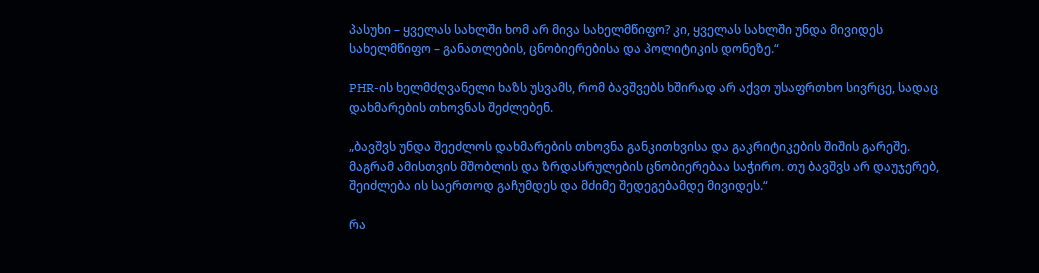პასუხი – ყველას სახლში ხომ არ მივა სახელმწიფო? კი, ყველას სახლში უნდა მივიდეს სახელმწიფო – განათლების, ცნობიერებისა და პოლიტიკის დონეზე.“

PHR-ის ხელმძღვანელი ხაზს უსვამს, რომ ბავშვებს ხშირად არ აქვთ უსაფრთხო სივრცე, სადაც დახმარების თხოვნას შეძლებენ.

„ბავშვს უნდა შეეძლოს დახმარების თხოვნა განკითხვისა და გაკრიტიკების შიშის გარეშე. მაგრამ ამისთვის მშობლის და ზრდასრულების ცნობიერებაა საჭირო. თუ ბავშვს არ დაუჯერებ, შეიძლება ის საერთოდ გაჩუმდეს და მძიმე შედეგებამდე მივიდეს.“

რა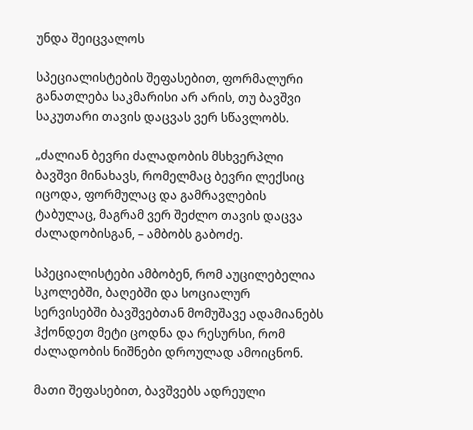უნდა შეიცვალოს

სპეციალისტების შეფასებით, ფორმალური განათლება საკმარისი არ არის, თუ ბავშვი საკუთარი თავის დაცვას ვერ სწავლობს.

„ძალიან ბევრი ძალადობის მსხვერპლი ბავშვი მინახავს, რომელმაც ბევრი ლექსიც იცოდა, ფორმულაც და გამრავლების ტაბულაც, მაგრამ ვერ შეძლო თავის დაცვა ძალადობისგან, – ამბობს გაბოძე.

სპეციალისტები ამბობენ, რომ აუცილებელია სკოლებში, ბაღებში და სოციალურ სერვისებში ბავშვებთან მომუშავე ადამიანებს ჰქონდეთ მეტი ცოდნა და რესურსი, რომ ძალადობის ნიშნები დროულად ამოიცნონ.

მათი შეფასებით, ბავშვებს ადრეული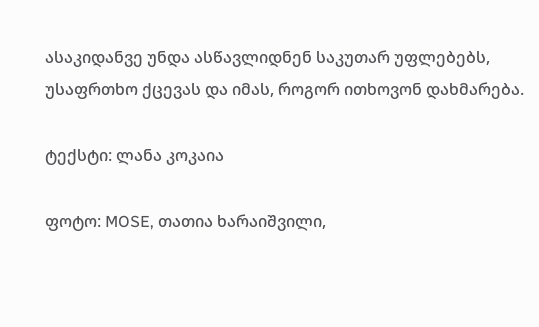ასაკიდანვე უნდა ასწავლიდნენ საკუთარ უფლებებს, უსაფრთხო ქცევას და იმას, როგორ ითხოვონ დახმარება.

ტექსტი: ლანა კოკაია

ფოტო: MOSE, თათია ხარაიშვილი,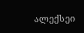ალექსეი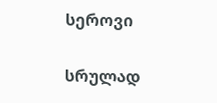სეროვი

სრულად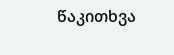წაკითხვა